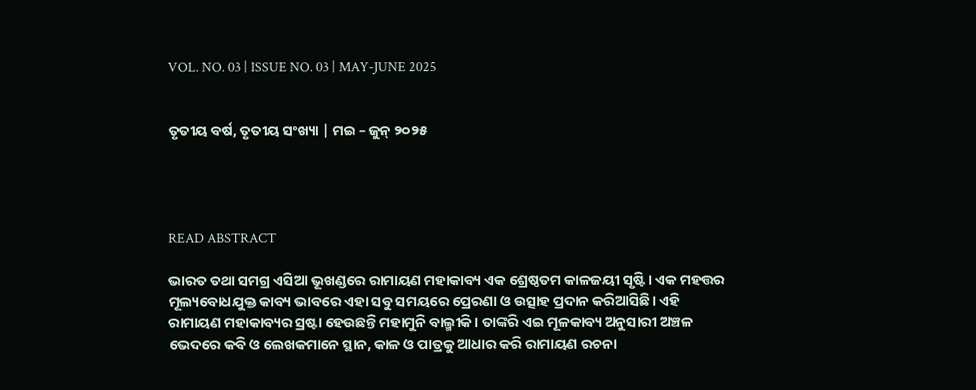VOL. NO. 03 | ISSUE NO. 03 | MAY-JUNE 2025


ତୃତୀୟ ବର୍ଷ, ତୃତୀୟ ସଂଖ୍ୟା | ମଇ – ଜୁନ୍ ୨୦୨୫




READ ABSTRACT

ଭାରତ ତଥା ସମଗ୍ର ଏସିଆ ଭୂଖଣ୍ଡରେ ରାମାୟଣ ମହାକାବ୍ୟ ଏକ ଶ୍ରେଷ୍ଠତମ କାଳଜୟୀ ସୃଷ୍ଟି। ଏକ ମହତ୍ତର ମୂଲ୍ୟବୋଧଯୁକ୍ତ କାବ୍ୟ ଭାବରେ ଏହା ସବୁ ସମୟରେ ପ୍ରେରଣା ଓ ଉତ୍ସାହ ପ୍ରଦାନ କରିଆସିଛି। ଏହି ରାମାୟଣ ମହାକାବ୍ୟର ସ୍ରଷ୍ଟା ହେଉଛନ୍ତି ମହାମୁନି ବାଲ୍ମୀକି। ତାଙ୍କରି ଏଇ ମୂଳକାବ୍ୟ ଅନୁସାରୀ ଅଞ୍ଚଳ ଭେଦରେ କବି ଓ ଲେଖକମାନେ ସ୍ଥାନ, କାଳ ଓ ପାତ୍ରକୁ ଆଧାର କରି ରାମାୟଣ ରଚନା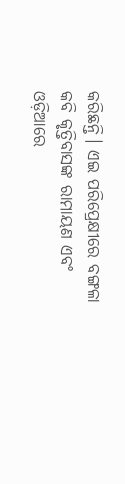କରିଛନ୍ତି। ଏଇ ପରିପ୍ରେକ୍ଷୀରେ ବଙ୍ଗଳା କବି କୃତ୍ତିବାସଙ୍କ ରାମାୟଣ ଏବଂ ଓଡ଼ିଆରେ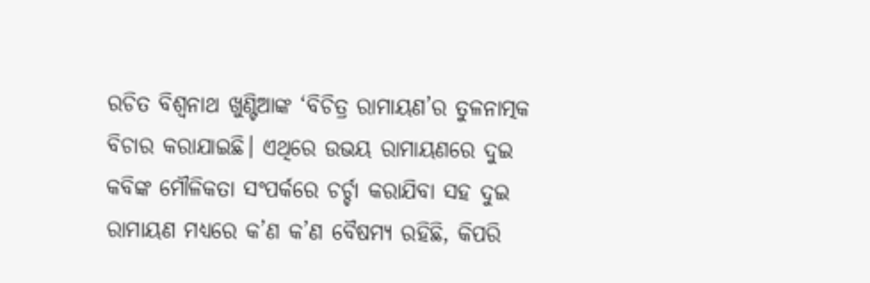ରଚିତ ବିଶ୍ୱନାଥ ଖୁଣ୍ଟିଆଙ୍କ ‘ବିଚିତ୍ର ରାମାୟଣ’ର ତୁଳନାତ୍ମକ ବିଚାର କରାଯାଇଛି। ଏଥିରେ ଉଭୟ ରାମାୟଣରେ ଦୁଇ କବିଙ୍କ ମୌଳିକତା ସଂପର୍କରେ ଚର୍ଚ୍ଚା କରାଯିବା ସହ ଦୁଇ ରାମାୟଣ ମଧ୍ୟରେ କ’ଣ କ’ଣ ବୈଷମ୍ୟ ରହିଛି, କିପରି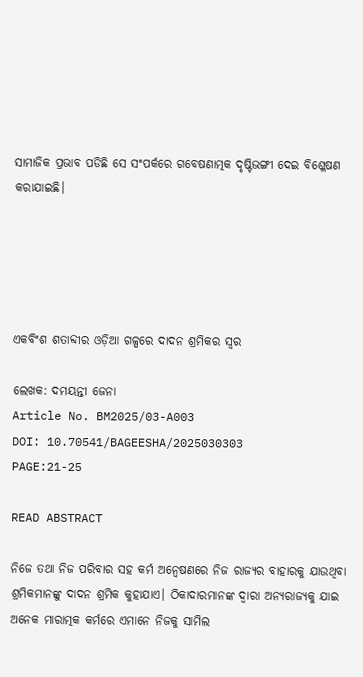ସାମାଜିକ ପ୍ରଭାବ ପଡିଛି ସେ ସଂପର୍କରେ ଗବେଷଣାତ୍ମକ ଦୃଷ୍ଟିଭଙ୍ଗୀ ଦେଇ ବିଶ୍ଳେଷଣ କରାଯାଇଛି।





ଏକବିଂଶ ଶତାବ୍ଦୀର ଓଡ଼ିଆ ଗଳ୍ପରେ ଦାଦନ ଶ୍ରମିକର ସ୍ୱର

ଲେଖକ: ଦମୟନ୍ତୀ ଜେନା
Article No. BM2025/03-A003
DOI: 10.70541/BAGEESHA/2025030303
PAGE:21-25

READ ABSTRACT

ନିଜେ ତଥା ନିଜ ପରିବାର ସହ କର୍ମ ଅନ୍ୱେଷଣରେ ନିଜ ରାଜ୍ୟର ବାହାରକୁ ଯାଉଥିବା ଶ୍ରମିକମାନଙ୍କୁ ଦାଦନ ଶ୍ରମିକ କୁହାଯାଏ। ଠିକାଦାରମାନଙ୍କ ଦ୍ୱାରା ଅନ୍ୟରାଜ୍ୟକୁ ଯାଇ ଅନେକ ମାରାତ୍ମକ କର୍ମରେ ଏମାନେ ନିଜକୁ ସାମିଲ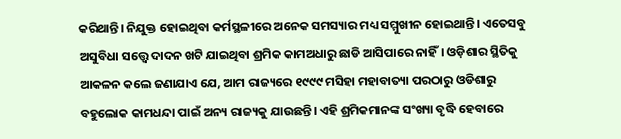କରିଥାନ୍ତି। ନିଯୁକ୍ତ ହୋଇଥିବା କର୍ମସ୍ଥଳୀରେ ଅନେକ ସମସ୍ୟାର ମଧ୍ୟ ସମ୍ମୁଖୀନ ହୋଇଥାନ୍ତି। ଏତେସବୁ ଅସୁବିଧା ସତ୍ତ୍ୱେ ଦାଦନ ଖଟି ଯାଇଥିବା ଶ୍ରମିକ କାମଅଧାରୁ ଛାଡି ଆସିପାରେ ନାହିଁ। ଓଡ଼ିଶାର ସ୍ଥିତିକୁ ଆକଳନ କଲେ ଜଣାଯାଏ ଯେ, ଆମ ରାଜ୍ୟରେ ୧୯୯୯ ମସିହା ମହାବାତ୍ୟା ପରଠାରୁ ଓଡିଶାରୁ ବହୁଲୋକ କାମଧନ୍ଦା ପାଇଁ ଅନ୍ୟ ରାଜ୍ୟକୁ ଯାଉଛନ୍ତି। ଏହି ଶ୍ରମିକମାନଙ୍କ ସଂଖ୍ୟା ବୃଦ୍ଧି ହେବାରେ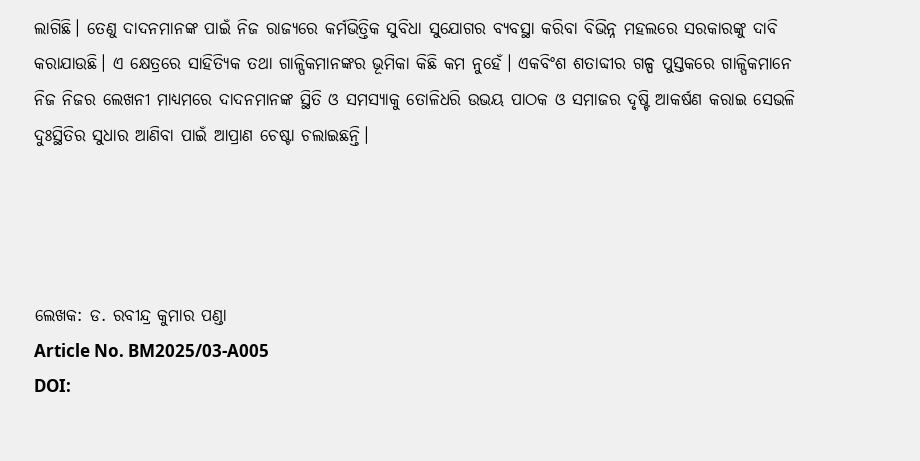ଲାଗିଛି। ତେଣୁ ଦାଦନମାନଙ୍କ ପାଇଁ ନିଜ ରାଜ୍ୟରେ କର୍ମଭିତ୍ତିକ ସୁବିଧା ସୁଯୋଗର ବ୍ୟବସ୍ଥା କରିବା ବିଭିନ୍ନ ମହଲରେ ସରକାରଙ୍କୁ ଦାବି କରାଯାଉଛି। ଏ କ୍ଷେତ୍ରରେ ସାହିତ୍ୟିକ ତଥା ଗାଳ୍ପିକମାନଙ୍କର ଭୂମିକା କିଛି କମ ନୁହେଁ। ଏକବିଂଶ ଶତାବ୍ଦୀର ଗଳ୍ପ ପୁସ୍ତକରେ ଗାଳ୍ପିକମାନେ ନିଜ ନିଜର ଲେଖନୀ ମାଧ୍ୟମରେ ଦାଦନମାନଙ୍କ ସ୍ଥିତି ଓ ସମସ୍ୟାକୁ ତୋଳିଧରି ଉଭୟ ପାଠକ ଓ ସମାଜର ଦୃଷ୍ଟି ଆକର୍ଷଣ କରାଇ ସେଭଳି ଦୁଃସ୍ଥିତିର ସୁଧାର ଆଣିବା ପାଇଁ ଆପ୍ରାଣ ଚେଷ୍ଟା ଚଲାଇଛନ୍ତି।




ଲେଖକ: ଡ. ରବୀନ୍ଦ୍ର କୁମାର ପଣ୍ଡା
Article No. BM2025/03-A005
DOI: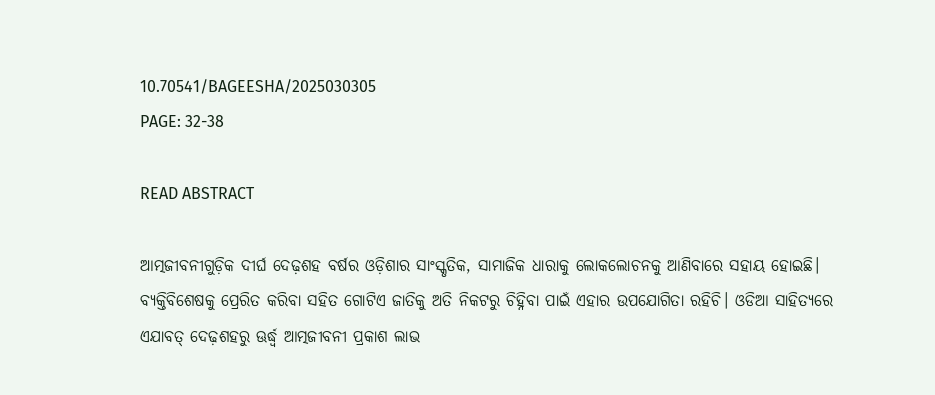10.70541/BAGEESHA/2025030305
PAGE: 32-38

READ ABSTRACT

ଆତ୍ମଜୀବନୀଗୁଡ଼ିକ ଦୀର୍ଘ ଦେଢ଼ଶହ ବର୍ଷର ଓଡ଼ିଶାର ସାଂସ୍କୃତିକ, ସାମାଜିକ ଧାରାକୁ ଲୋକଲୋଚନକୁ ଆଣିବାରେ ସହାୟ ହୋଇଛି। ବ୍ୟକ୍ତିବିଶେଷକୁ ପ୍ରେରିତ କରିବା ସହିତ ଗୋଟିଏ ଜାତିକୁ ଅତି ନିକଟରୁ ଚିହ୍ନିବା ପାଇଁ ଏହାର ଉପଯୋଗିତା ରହିଚି। ଓଡିଆ ସାହିତ୍ୟରେ ଏଯାବତ୍ ଦେଢ଼ଶହରୁ ଊର୍ଦ୍ଧ୍ୱ ଆତ୍ମଜୀବନୀ ପ୍ରକାଶ ଲାଭ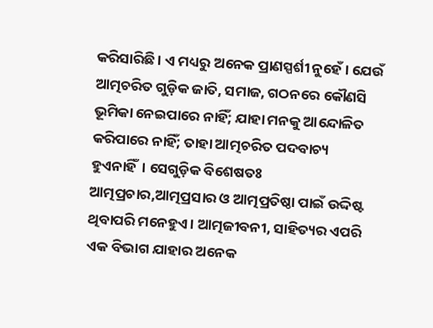କରିସାରିଛି। ଏ ମଧ୍ୟରୁ ଅନେକ ପ୍ରାଣସ୍ପର୍ଶୀ ନୁହେଁ। ଯେଉଁ ଆତ୍ମଚରିତ ଗୁଡ଼ିକ ଜାତି, ସମାଜ, ଗଠନରେ କୌଣସି ଭୂମିକା ନେଇପାରେ ନାହିଁ; ଯାହା ମନକୁ ଆନ୍ଦୋଳିତ କରିପାରେ ନାହିଁ; ତାହା ଆତ୍ମଚରିତ ପଦବାଚ୍ୟ ହୁଏନାହିଁ। ସେଗୁଡ଼ିକ ବିଶେଷତଃ ଆତ୍ମପ୍ରଚାର,ଆତ୍ମପ୍ରସାର ଓ ଆତ୍ମପ୍ରତିଷ୍ଠା ପାଇଁ ଉଦ୍ଦିଷ୍ଟ ଥିବାପରି ମନେହୁଏ। ଆତ୍ମଜୀବନୀ, ସାହିତ୍ୟର ଏପରି ଏକ ବିଭାଗ ଯାହାର ଅନେକ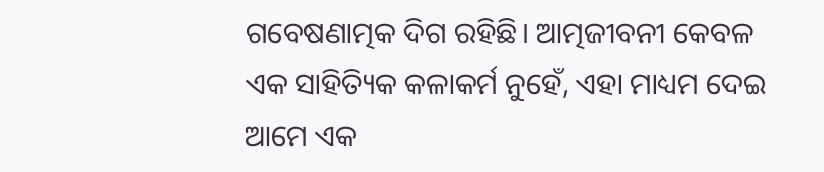ଗବେଷଣାତ୍ମକ ଦିଗ ରହିଛି। ଆତ୍ମଜୀବନୀ କେବଳ ଏକ ସାହିତ୍ୟିକ କଳାକର୍ମ ନୁହେଁ, ଏହା ମାଧ୍ୟମ ଦେଇ ଆମେ ଏକ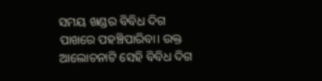ସମୟ ଖଣ୍ଡର ବିବିଧ ଦିଗ ପାଖରେ ପହଞ୍ଚିପାରିବା। ଉକ୍ତ ଆଲୋଚନାଟି ସେହି ବିବିଧ ଦିଗ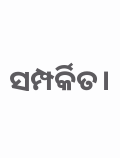ସମ୍ପର୍କିତ।